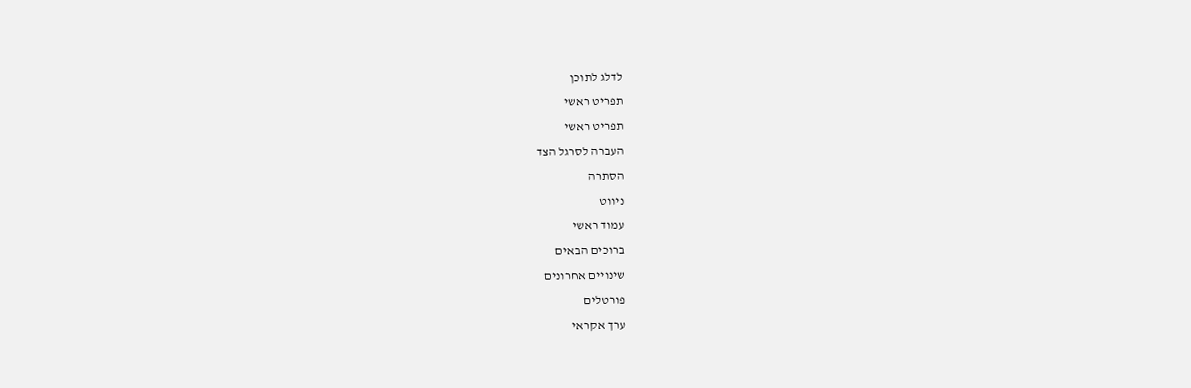לדלג לתוכן
תפריט ראשי
תפריט ראשי
העברה לסרגל הצד
הסתרה
ניווט
עמוד ראשי
ברוכים הבאים
שינויים אחרונים
פורטלים
ערך אקראי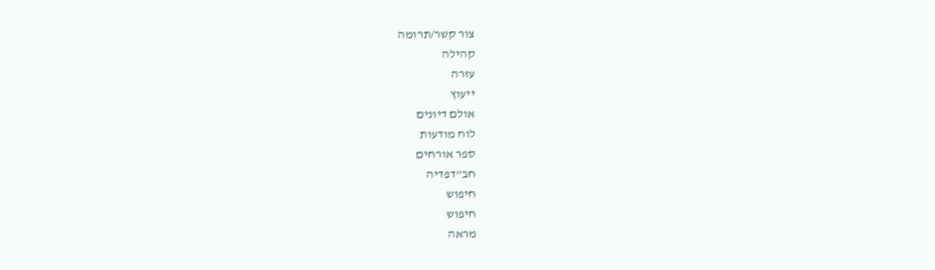צור קשר/תרומה
קהילה
עזרה
ייעוץ
אולם דיונים
לוח מודעות
ספר אורחים
חב"דפדיה
חיפוש
חיפוש
מראה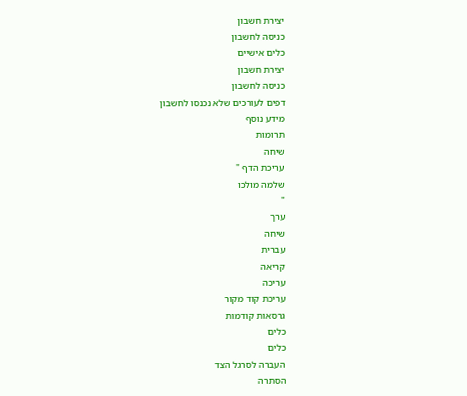יצירת חשבון
כניסה לחשבון
כלים אישיים
יצירת חשבון
כניסה לחשבון
דפים לעורכים שלא נכנסו לחשבון
מידע נוסף
תרומות
שיחה
עריכת הדף "
שלמה מולכו
"
ערך
שיחה
עברית
קריאה
עריכה
עריכת קוד מקור
גרסאות קודמות
כלים
כלים
העברה לסרגל הצד
הסתרה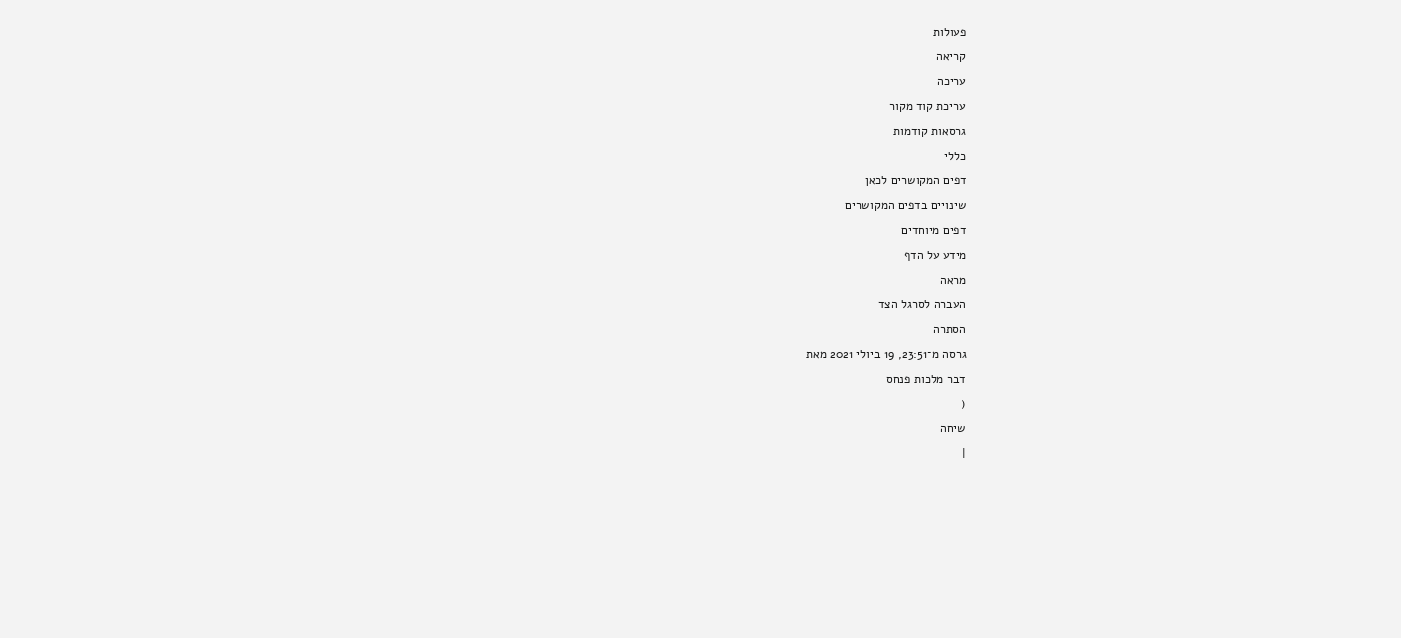פעולות
קריאה
עריכה
עריכת קוד מקור
גרסאות קודמות
כללי
דפים המקושרים לכאן
שינויים בדפים המקושרים
דפים מיוחדים
מידע על הדף
מראה
העברה לסרגל הצד
הסתרה
גרסה מ־23:51, 19 ביולי 2021 מאת
דבר מלכות פנחס
(
שיחה
|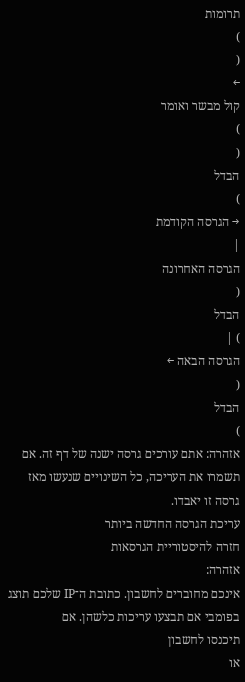תרומות
)
(
←
קול מבשר ואומר
)
(
הבדל
)
→ הגרסה הקודמת
|
הגרסה האחרונה
(
הבדל
) |
הגרסה הבאה ←
(
הבדל
)
אזהרה: אתם עורכים גרסה ישנה של דף זה. אם תשמרו את העריכה, כל השינויים שנעשו מאז גרסה זו יאבדו.
עריכת הגרסה החדשה ביותר
חזרה להיסטוריית הגרסאות
אזהרה:
אינכם מחוברים לחשבון. כתובת ה־IP שלכם תוצג בפומבי אם תבצעו עריכות כלשהן. אם
תיכנסו לחשבון
או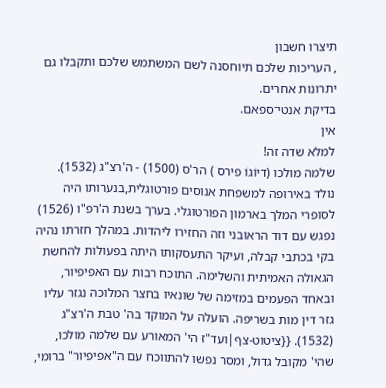תיצרו חשבון
, העריכות שלכם תיוחסנה לשם המשתמש שלכם ותקבלו גם יתרונות אחרים.
בדיקת אנטי־ספאם.
אין
למלא שדה זה!
שלמה מולכו (דיוֹגוֹ פירס ) הר'ס (1500) - ה'רצ"ג (1532). נולד באירופה למשפחת אנוסים פורטוגלית,בנערותו היה לסופרי המלך בארמון הפורטוגלי. בערך בשנת ה'רפ"ו (1526) נפגש עם דוד הראובני וזה החזירו ליהדות. במהלך חזרתו נהיה בקי בכתבי קבלה, ועיקר התעסקותו היתה בפעולות להחשת הגאולה האמיתית והשלימה. התוכח רבות עם האפיפיור, ובאחד הפעמים במזימה של שונאיו בחצר המלוכה נגזר עליו גזר דין מות בשריפה. הועלה על המוקד בה' טבת ה'רצ"ג (1532). {{ציטוט-צף|ועד"ז הי' המאורע עם שלמה מולכו, שהי' מקובל גדול, ומסר נפשו להתווכח עם ה"אפיפיור" ברומי,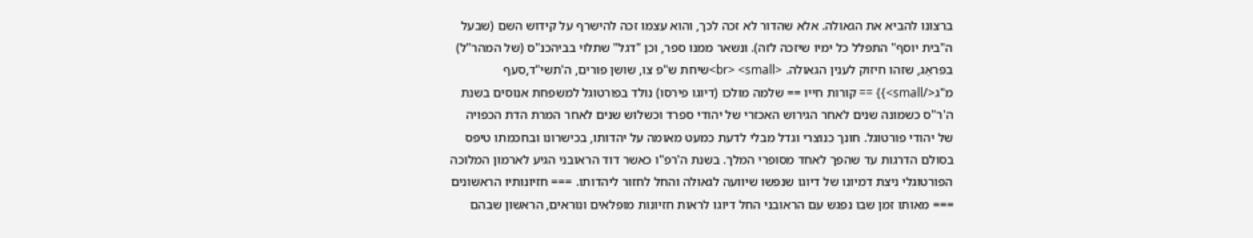ברצונו להביא את הגאולה. אלא שהדור לא זכה לכך, והוא עצמו זכה להישרף על קידוש השם (שבעל ה"בית יוסף" התפלל כל ימיו שיזכה לזה). ונשאר ממנו ספר, וכן "דגל" שתלוי בביהכנ"ס (של המהר"ל) בפּראַג, שזהו חיזוק לענין הגאולה. <br> <small>שיחת ש"פ צו, שושן פורים, ה'תשי"ד,סעף מ"ג</small>}} == קורות חייו == שלמה מולכו (דיוגו פירסו) נולד בפורטוגל למשפחת אנוסים בשנת ה'ר"ס כשמונה שנים לאחר הגירוש האכזרי של יהודי ספרד וכשלוש שנים לאחר המרת הדת הכפויה של יהודי פורטוגל. חונך כנוצרי וגדל מבלי לדעת כמעט מאומה על יהדותו, בכישרונו ובחכמתו טיפס בסולם הדרגות עד שהפך לאחד מסופרי המלך. בשנת ה'רפ"ו כאשר דוד הראובני הגיע לארמון המלוכה הפורטוגלי ניצת דמיונו של דיוגו שנפשו שיוועה לגאולה והחל לחזור ליהדותו. === חזיונותיו הראשונים === מאותו זמן שבו נפגש עם הראובני החל דיוגו לראות חזיונות מופלאים ונוראים, הראשון שבהם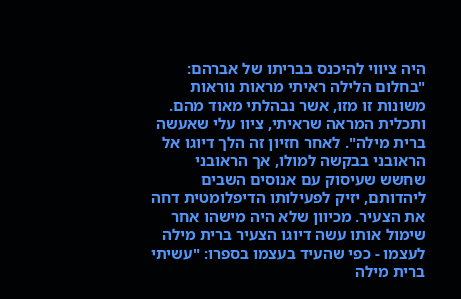היה ציווי להיכנס בבריתו של אברהם: "בחלום הלילה ראיתי מראות נוראות משונות זו מזו, אשר נבהלתי מאוד מהם. ותכלית המראה שראיתי, ציוו עלי שאעשה ברית מילה". לאחר חזיון זה הלך דיוגו אל הראובני בבקשה למולו, אך הראובני שחשש שעיסוק עם אנוסים השבים ליהדותם, יזיק לפעילותו הדיפלומטית דחה את הצעיר. מכיוון שלא היה מישהו אחר שימול אותו עשה דיוגו הצעיר ברית מילה לעצמו - כפי שהעיד בעצמו בספרו: "עשיתי ברית מילה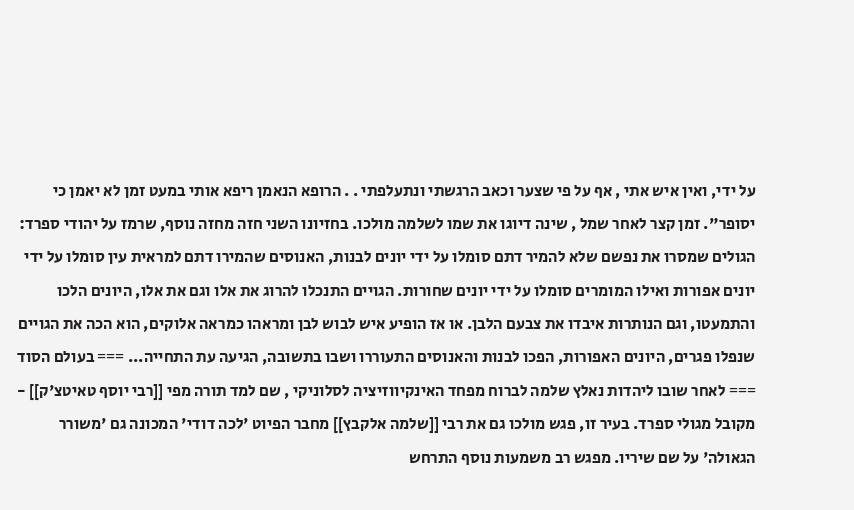על ידי, ואין איש אתי , אף על פי שצער וכאב הרגשתי ונתעלפתי . . הרופא הנאמן ריפא אותי במעט זמן לא יאמן כי יסופר". זמן קצר לאחר שמל , שינה דיוגו את שמו לשלמה מולכו. בחזיונו השני חזה מחזה נוסף, שרמז על יהודי ספרד: הגולים שמסרו את נפשם שלא להמיר דתם סומלו על ידי יונים לבנות, האנוסים שהמירו דתם למראית עין סומלו על ידי יונים אפורות ואילו המומרים סומלו על ידי יונים שחורות. הגויים התנכלו להרוג את אלו וגם את אלו, היונים הלכו והתמעטו, וגם הנותרות איבדו את צבעם הלבן. או אז הופיע איש לבוש לבן ומראהו כמראה אלוקים, הוא הכה את הגויים שנפלו פגרים, היונים האפורות, הפכו לבנות והאנוסים התעוררו ושבו בתשובה, הגיעה עת התחייה... === בעולם הסוד === לאחר שובו ליהדות נאלץ שלמה לברוח מפחד האינקיווזיציה לסלוניקי , שם למד תורה מפי [[רבי יוסף טאיטצ'ק]] - מקובל מגולי ספרד. בעיר זו, פגש מולכו גם את רבי [[שלמה אלקבץ]] מחבר הפיוט 'לכה דודי' המכונה גם 'משורר הגאולה' על שם שיריו. מפגש רב משמעות נוסף התרחש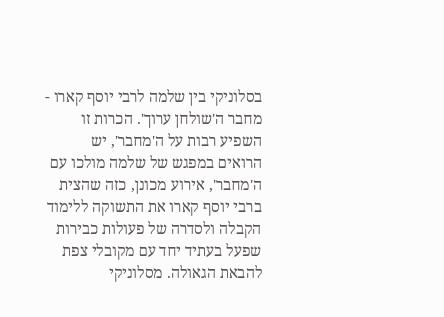בסלוניקי בין שלמה לרבי יוסף קארו - מחבר ה'שולחן ערוך'. הכרות זו השפיע רבות על ה'מחבר', יש הרואים במפגש של שלמה מולכו עם ה'מחבר', אירוע מכונן, כזה שהצית ברבי יוסף קארו את התשוקה ללימוד הקבלה ולסדרה של פעולות כבירות שפעל בעתיד יחד עם מקובלי צפת להבאת הגאולה. מסלוניקי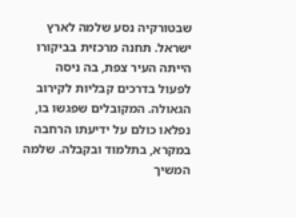שבטורקיה נסע שלמה לארץ ישראל. תחנה מרכזית בביקורו הייתה העיר צפת, בה ניסה לפעול בדרכים קבליות לקירוב הגאולה. המקובלים שפגשו בו, נפלאו כולם על ידיעתו הרחבה במקרא, בתלמוד ובקבלה. שלמה המשיך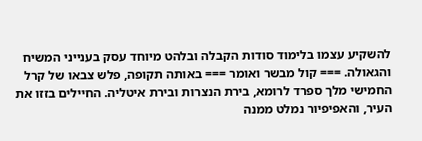להשקיע עצמו בלימוד סודות הקבלה ובלהט מיוחד עסק בענייני המשיח והגאולה. === קול מבשר ואומר === באותה תקופה, פלש צבאו של קרל החמישי מלך ספרד לרומא, בירת הנצרות ובירת איטליה. החיילים בזזו את העיר, והאפיפיור נמלט ממנה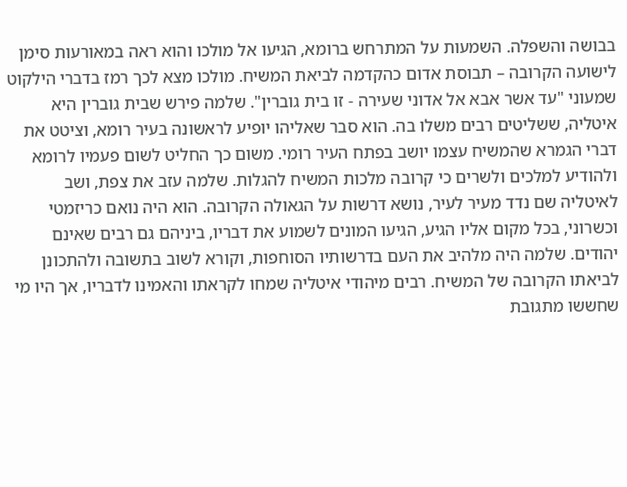בבושה והשפלה. השמעות על המתרחש ברומא, הגיעו אל מולכו והוא ראה במאורעות סימן לישועה הקרובה – תבוסת אדום כהקדמה לביאת המשיח. מולכו מצא לכך רמז בדברי הילקוט שמעוני "עד אשר אבא אל אדוני שעירה - זו בית גוברין". שלמה פירש שבית גוברין היא איטליה, ששליטים רבים משלו בה. הוא סבר שאליהו יופיע לראשונה בעיר רומא, וציטט את דברי הגמרא שהמשיח עצמו יושב בפתח העיר רומי. משום כך החליט לשום פעמיו לרומא ולהודיע למלכים ולשרים כי קרובה מלכות המשיח להגלות. שלמה עזב את צפת, ושב לאיטליה שם נדד מעיר לעיר, נושא דרשות על הגאולה הקרובה. הוא היה נואם כריזמטי וכשרוני, בכל מקום אליו הגיע, הגיעו המונים לשמוע את דבריו, ביניהם גם רבים שאינם יהודים. שלמה היה מלהיב את העם בדרשותיו הסוחפות, וקורא לשוב בתשובה ולהתכונן לביאתו הקרובה של המשיח. רבים מיהודי איטליה שמחו לקראתו והאמינו לדבריו, אך היו מי שחששו מתגובת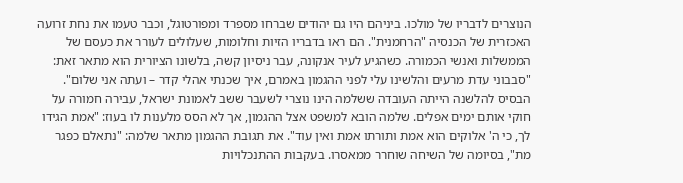הנוצרים לדבריו של מולכו. ביניהם היו גם יהודים שברחו מספרד ומפורטוגל, וכבר טעמו את נחת זרועה האכזרית של הכנסיה "הרחמנית". הם ראו בדבריו הזיות וחלומות, שעלולים לעורר את כעסם של הממשלות ואנשי הכמורה. כשהגיע לעיר אנקונה, עבר ניסיון קשה, בלשונו הציורית הוא מתאר זאת: "סבבוני עדת מרעים והלשינו עלי לפני ההגמון באמרם, איך שכנתי אהלי קדר – ועתה אני שלום". הבסיס להלשנה הייתה העובדה ששלמה הינו נוצרי לשעבר ששב לאמונת ישראל, עבירה חמורה על חוקי אותם ימים אפלים. שלמה הובא למשפט אצל ההגמון, אך לא הסס מלענות לו בעוז: "אמת הגידו לך, כי ה' אלוקים הוא אמת ותורתו אמת ואין עוד". את תגובת ההגמון מתאר שלמה: "נתאלם כפגר מת", בסיומה של השיחה שוחרר ממאסרו. בעקבות ההתנכלויות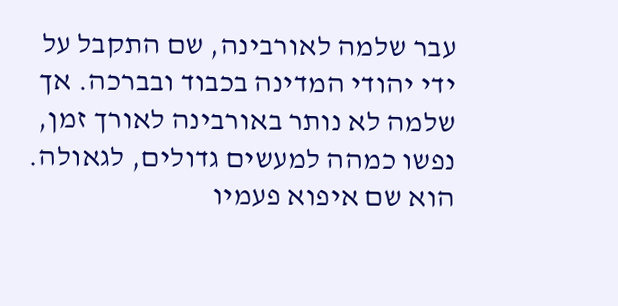עבר שלמה לאורבינה, שם התקבל על ידי יהודי המדינה בכבוד ובברכה. אך שלמה לא נותר באורבינה לאורך זמן, נפשו כמהה למעשים גדולים, לגאולה. הוא שם איפוא פעמיו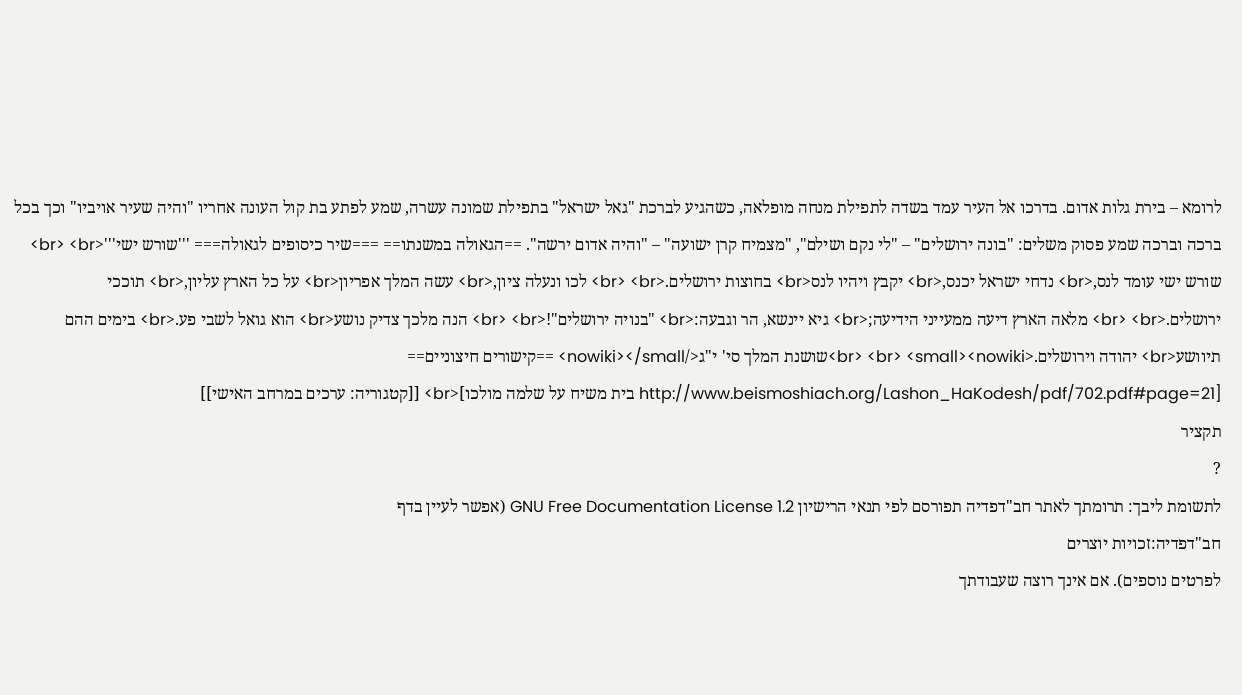לרומא – בירת גלות אדום. בדרכו אל העיר עמד בשדה לתפילת מנחה מופלאה, כשהגיע לברכת "גאל ישראל" בתפילת שמונה עשרה, שמע לפתע בת קול העונה אחריו "והיה שעיר אויביו" וכך בכל ברכה וברכה שמע פסוק משלים: "בונה ירושלים" – "לי נקם ושילם", "מצמיח קרן ישועה" – "והיה אדום ירשה". ==הגאולה במשנתו== ===שיר כיסופים לגאולה=== '''שורש ישי'''<br> <br> שורש ישי עומד לנס,<br> נדחי ישראל יכנס,<br> יקבץ ויהיו לנס<br> בחוצות ירושלים.<br> <br> לכו ונעלה ציון,<br> עשה המלך אפריון<br> על כל הארץ עליון,<br> תוככי ירושלים.<br> <br> מלאה הארץ דיעה ממעייני הידיעה;<br> גיא יינשא, הר וגבעה:<br> "בנויה ירושלים"!<br> <br> הנה מלכך צדיק נושע<br> הוא גואל לשבי פע.<br> בימים ההם תיוושע<br> יהודה וירושלים.<br> <br> <small><nowiki>שושנת המלך סי' י"ג</nowiki></small> ==קישורים חיצוניים== [http://www.beismoshiach.org/Lashon_HaKodesh/pdf/702.pdf#page=21 בית משיח על שלמה מולכו]<br> [[קטגוריה: ערכים במרחב האישי]]
תקציר
?
לתשומת ליבך: תרומתך לאתר חב"דפדיה תפורסם לפי תנאי הרישיון GNU Free Documentation License 1.2 (אפשר לעיין בדף
חב"דפדיה:זכויות יוצרים
לפרטים נוספים). אם אינך רוצה שעבודתך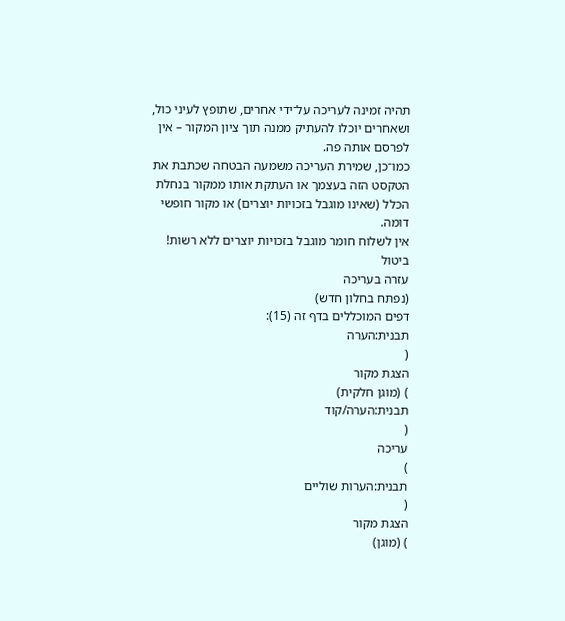תהיה זמינה לעריכה על־ידי אחרים, שתופץ לעיני כול, ושאחרים יוכלו להעתיק ממנה תוך ציון המקור – אין לפרסם אותה פה.
כמו־כן, שמירת העריכה משמעה הבטחה שכתבת את הטקסט הזה בעצמך או העתקת אותו ממקור בנחלת הכלל (שאינו מוגבל בזכויות יוצרים) או מקור חופשי דומה.
אין לשלוח חומר מוגבל בזכויות יוצרים ללא רשות!
ביטול
עזרה בעריכה
(נפתח בחלון חדש)
דפים המוכללים בדף זה (15):
תבנית:הערה
(
הצגת מקור
) (מוגן חלקית)
תבנית:הערה/קוד
(
עריכה
)
תבנית:הערות שוליים
(
הצגת מקור
) (מוגן)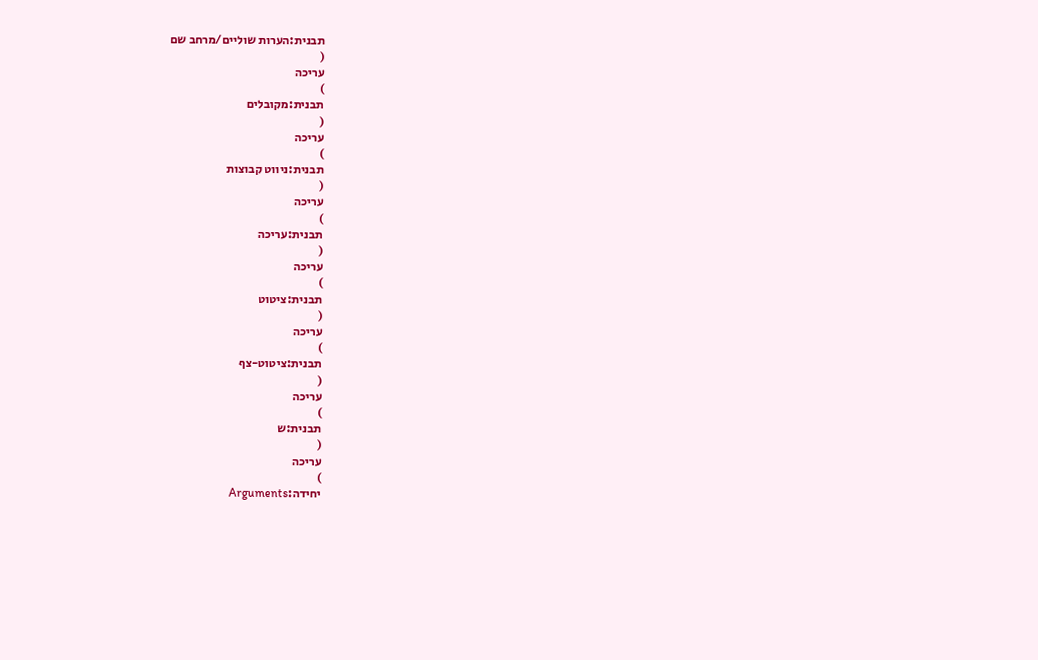תבנית:הערות שוליים/מרחב שם
(
עריכה
)
תבנית:מקובלים
(
עריכה
)
תבנית:ניווט קבוצות
(
עריכה
)
תבנית:עריכה
(
עריכה
)
תבנית:ציטוט
(
עריכה
)
תבנית:ציטוט-צף
(
עריכה
)
תבנית:ש
(
עריכה
)
יחידה:Arguments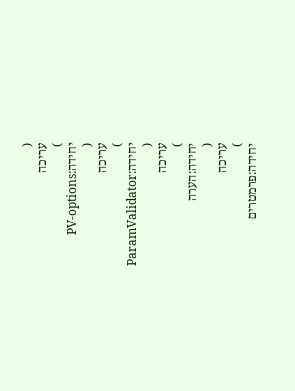(
עריכה
)
יחידה:PV-options
(
עריכה
)
יחידה:ParamValidator
(
עריכה
)
יחידה:הערה
(
עריכה
)
יחידה:פרמטרים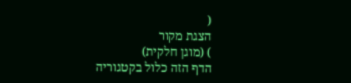(
הצגת מקור
) (מוגן חלקית)
הדף הזה כלול בקטגוריה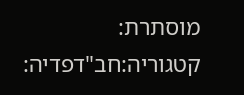מוסתרת:
קטגוריה:חב"דפדיה: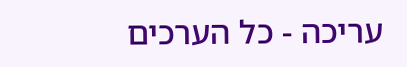עריכה - כל הערכים